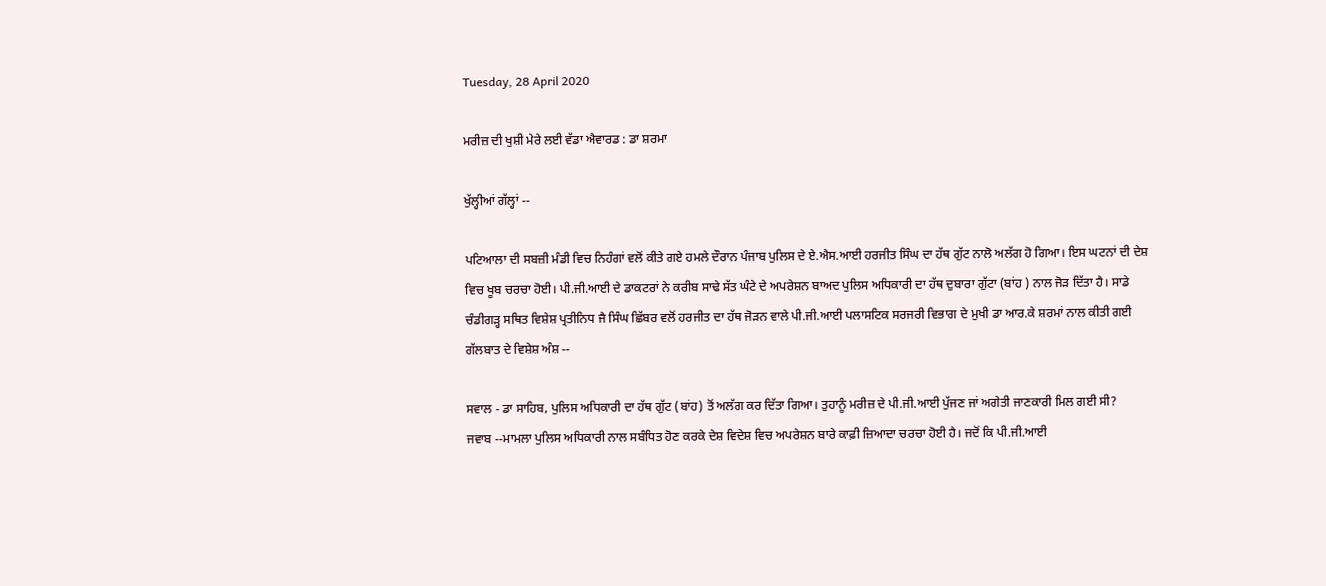Tuesday, 28 April 2020

ਮਰੀਜ਼ ਦੀ ਖੁਸ਼ੀ ਮੇਰੇ ਲਈ ਵੱਡਾ ਐਵਾਰਡ : ਡਾ ਸ਼ਰਮਾ

ਖੁੱਲ੍ਹੀਆਂ ਗੱਲ੍ਹਾਂ --

ਪਟਿਆਲਾ ਦੀ ਸਬਜ਼ੀ ਮੰਡੀ ਵਿਚ ਨਿਹੰਗਾਂ ਵਲੋਂ ਕੀਤੇ ਗਏ ਹਮਲੇ ਦੌਰਾਨ ਪੰਜਾਬ ਪੁਲਿਸ ਦੇ ਏ.ਐਸ.ਆਈ ਹਰਜੀਤ ਸਿੰਘ ਦਾ ਹੱਥ ਗੁੱਟ ਨਾਲੋ ਅਲੱਗ ਹੋ ਗਿਆ। ਇਸ ਘਟਨਾਂ ਦੀ ਦੇਸ਼ ਵਿਚ ਖੂਬ ਚਰਚਾ ਹੋਈ। ਪੀ.ਜੀ.ਆਈ ਦੇ ਡਾਕਟਰਾਂ ਨੇ ਕਰੀਬ ਸਾਢੇ ਸੱਤ ਘੰਟੇ ਦੇ ਅਪਰੇਸ਼ਨ ਬਾਅਦ ਪੁਲਿਸ ਅਧਿਕਾਰੀ ਦਾ ਹੱਥ ਦੁਬਾਰਾ ਗੁੱਟਾ (ਬਾਂਹ ) ਨਾਲ ਜੋੜ ਦਿੱਤਾ ਹੈ। ਸਾਡੇ ਚੰਡੀਗੜ੍ਹ ਸਥਿਤ ਵਿਸ਼ੇਸ਼ ਪ੍ਰਤੀਨਿਧ ਜੈ ਸਿੰਘ ਛਿੱਬਰ ਵਲੋਂ ਹਰਜੀਤ ਦਾ ਹੱਥ ਜੋੜਨ ਵਾਲੇ ਪੀ.ਜੀ.ਆਈ ਪਲਾਸਟਿਕ ਸਰਜਰੀ ਵਿਭਾਗ ਦੇ ਮੁਖੀ ਡਾ ਆਰ.ਕੇ ਸ਼ਰਮਾਂ ਨਾਲ ਕੀਤੀ ਗਈ ਗੱਲਬਾਤ ਦੇ ਵਿਸ਼ੇਸ਼ ਅੰਸ਼ --

ਸਵਾਲ - ਡਾ ਸਾਹਿਬ, ਪੁਲਿਸ ਅਧਿਕਾਰੀ ਦਾ ਹੱਥ ਗੁੱਟ (ਬਾਂਹ) ਤੋਂ ਅਲੱਗ ਕਰ ਦਿੱਤਾ ਗਿਆ। ਤੁਹਾਨੂੰ ਮਰੀਜ਼ ਦੇ ਪੀ.ਜੀ.ਆਈ ਪੁੱਜਣ ਜਾਂ ਅਗੇਤੀ ਜਾਣਕਾਰੀ ਮਿਲ ਗਈ ਸੀ?
ਜਵਾਬ --ਮਾਮਲਾ ਪੁਲਿਸ ਅਧਿਕਾਰੀ ਨਾਲ ਸਬੰਧਿਤ ਹੋਣ ਕਰਕੇ ਦੇਸ਼ ਵਿਦੇਸ਼ ਵਿਚ ਅਪਰੇਸ਼ਨ ਬਾਰੇ ਕਾਫ਼ੀ ਜ਼ਿਆਦਾ ਚਰਚਾ ਹੋਈ ਹੈ। ਜਦੋਂ ਕਿ ਪੀ.ਜੀ.ਆਈ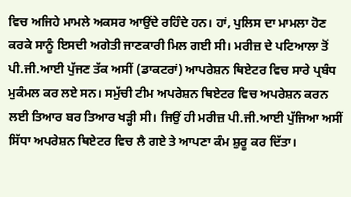ਵਿਚ ਅਜਿਹੇ ਮਾਮਲੇ ਅਕਸਰ ਆਉਂਦੇ ਰਹਿੰਦੇ ਹਨ। ਹਾਂ, ਪੁਲਿਸ ਦਾ ਮਾਮਲਾ ਹੋਣ ਕਰਕੇ ਸਾਨੂੰ ਇਸਦੀ ਅਗੇਤੀ ਜਾਣਕਾਰੀ ਮਿਲ ਗਈ ਸੀ। ਮਰੀਜ਼ ਦੇ ਪਟਿਆਲਾ ਤੋਂ ਪੀ.ਜੀ.ਆਈ ਪੁੱਜਣ ਤੱਕ ਅਸੀਂ (ਡਾਕਟਰਾਂ) ਆਪਰੇਸ਼ਨ ਥਿਏਟਰ ਵਿਚ ਸਾਰੇ ਪ੍ਰਬੰਧ ਮੁਕੰਮਲ ਕਰ ਲਏ ਸਨ। ਸਮੁੱਚੀ ਟੀਮ ਅਪਰੇਸ਼ਨ ਥਿਏਟਰ ਵਿਚ ਅਪਰੇਸ਼ਨ ਕਰਨ ਲਈ ਤਿਆਰ ਬਰ ਤਿਆਰ ਖੜ੍ਹੀ ਸੀ। ਜਿਉਂ ਹੀ ਮਰੀਜ਼ ਪੀ.ਜੀ.ਆਈ ਪੁੱਜਿਆ ਅਸੀਂ ਸਿੱਧਾ ਅਪਰੇਸ਼ਨ ਥਿਏਟਰ ਵਿਚ ਲੈ ਗਏ ਤੇ ਆਪਣਾ ਕੰਮ ਸ਼ੁਰੂ ਕਰ ਦਿੱਤਾ।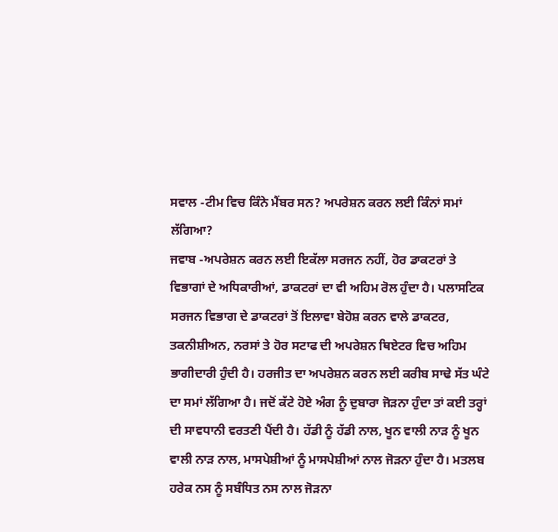ਸਵਾਲ -ਟੀਮ ਵਿਚ ਕਿੰਨੇ ਮੈਂਬਰ ਸਨ? ਅਪਰੇਸ਼ਨ ਕਰਨ ਲਈ ਕਿੰਨਾਂ ਸਮਾਂ ਲੱਗਿਆ?
ਜਵਾਬ -ਅਪਰੇਸ਼ਨ ਕਰਨ ਲਈ ਇਕੱਲਾ ਸਰਜਨ ਨਹੀਂ, ਹੋਰ ਡਾਕਟਰਾਂ ਤੇ ਵਿਭਾਗਾਂ ਦੇ ਅਧਿਕਾਰੀਆਂ, ਡਾਕਟਰਾਂ ਦਾ ਵੀ ਅਹਿਮ ਰੋਲ ਹੁੰਦਾ ਹੈ। ਪਲਾਸਟਿਕ ਸਰਜਨ ਵਿਭਾਗ ਦੇ ਡਾਕਟਰਾਂ ਤੋਂ ਇਲਾਵਾ ਬੇਹੋਸ਼ ਕਰਨ ਵਾਲੇ ਡਾਕਟਰ, ਤਕਨੀਸ਼ੀਅਨ, ਨਰਸਾਂ ਤੇ ਹੋਰ ਸਟਾਫ ਦੀ ਅਪਰੇਸ਼ਨ ਥਿਏਟਰ ਵਿਚ ਅਹਿਮ ਭਾਗੀਦਾਰੀ ਹੁੰਦੀ ਹੈ। ਹਰਜੀਤ ਦਾ ਅਪਰੇਸ਼ਨ ਕਰਨ ਲਈ ਕਰੀਬ ਸਾਢੇ ਸੱਤ ਘੰਟੇ ਦਾ ਸਮਾਂ ਲੱਗਿਆ ਹੈ। ਜਦੋਂ ਕੱਟੇ ਹੋਏ ਅੰਗ ਨੂੰ ਦੁਬਾਰਾ ਜੋੜਨਾ ਹੁੰਦਾ ਤਾਂ ਕਈ ਤਰ੍ਹਾਂ ਦੀ ਸਾਵਧਾਨੀ ਵਰਤਣੀ ਪੈਂਦੀ ਹੈ। ਹੱਡੀ ਨੂੰ ਹੱਡੀ ਨਾਲ, ਖੂਨ ਵਾਲੀ ਨਾੜ ਨੂੰ ਖੂਨ ਵਾਲੀ ਨਾੜ ਨਾਲ, ਮਾਸਪੇਸ਼ੀਆਂ ਨੂੰ ਮਾਸਪੇਸ਼ੀਆਂ ਨਾਲ ਜੋੜਨਾ ਹੁੰਦਾ ਹੈ। ਮਤਲਬ ਹਰੇਕ ਨਸ ਨੂੰ ਸਬੰਧਿਤ ਨਸ ਨਾਲ ਜੋੜਨਾ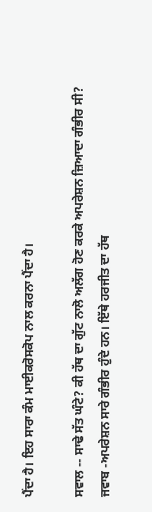ਪੈਂਦਾ ਹੈ। ਇਹ ਸਾਰਾ ਕੰਮ ਮਾਈਕਰੋਸਕੋਪ ਨਾਲ ਕਰਨਾ ਪੈਂਦਾ ਹੈ।

ਸਵਾਲ -- ਸਾਢੇ ਸੱਤ ਘੰਟੇ? ਕੀ ਹੱਥ ਦਾ ਗੁੱਟ ਨਾਲੋ ਅਲੱਗ ਹੋਣ ਕਰਕੇ ਅਪਰੇਸ਼ਨ ਜ਼ਿਆਦਾ ਗੰਭੀਰ ਸੀ?
ਜਵਾਬ -ਅਪਰੇਸ਼ਨ ਸਾਰੇ ਗੰਭੀਰ ਹੁੰਦੇ ਹਨ। ਇੱਥੇ ਹਰਜੀਤ ਦਾ ਹੱਥ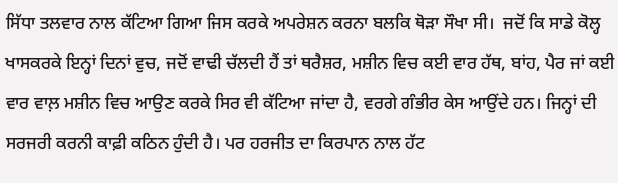ਸਿੱਧਾ ਤਲਵਾਰ ਨਾਲ ਕੱਟਿਆ ਗਿਆ ਜਿਸ ਕਰਕੇ ਅਪਰੇਸ਼ਨ ਕਰਨਾ ਬਲਕਿ ਥੋੜਾ ਸੌਖਾ ਸੀ।  ਜਦੋਂ ਕਿ ਸਾਡੇ ਕੋਲ੍ਹ ਖਾਸਕਰਕੇ ਇਨ੍ਹਾਂ ਦਿਨਾਂ ਵੁਚ, ਜਦੋਂ ਵਾਢੀ ਚੱਲਦੀ ਹੈਂ ਤਾਂ ਥਰੈਸ਼ਰ, ਮਸ਼ੀਨ ਵਿਚ ਕਈ ਵਾਰ ਹੱਥ, ਬਾਂਹ, ਪੈਰ ਜਾਂ ਕਈ ਵਾਰ ਵਾਲ਼ ਮਸ਼ੀਨ ਵਿਚ ਆਉਣ ਕਰਕੇ ਸਿਰ ਵੀ ਕੱਟਿਆ ਜਾਂਦਾ ਹੈ, ਵਰਗੇ ਗੰਭੀਰ ਕੇਸ ਆਉਂਦੇ ਹਨ। ਜਿਨ੍ਹਾਂ ਦੀ ਸਰਜਰੀ ਕਰਨੀ ਕਾਫ਼ੀ ਕਠਿਨ ਹੁੰਦੀ ਹੈ। ਪਰ ਹਰਜੀਤ ਦਾ ਕਿਰਪਾਨ ਨਾਲ ਹੱਟ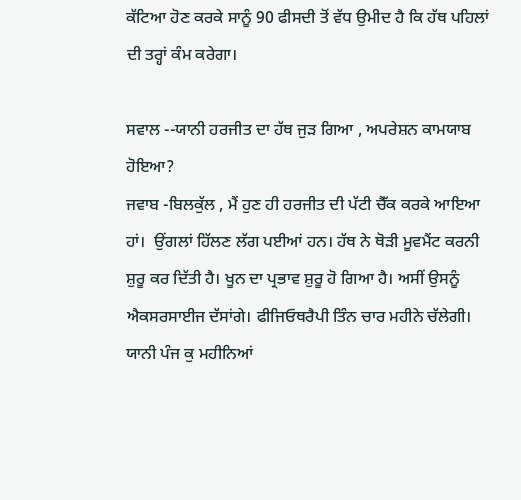ਕੱਟਿਆ ਹੋਣ ਕਰਕੇ ਸਾਨੂੰ 90 ਫੀਸਦੀ ਤੋਂ ਵੱਧ ਉਮੀਦ ਹੈ ਕਿ ਹੱਥ ਪਹਿਲਾਂ ਦੀ ਤਰ੍ਹਾਂ ਕੰਮ ਕਰੇਗਾ।

ਸਵਾਲ --ਯਾਨੀ ਹਰਜੀਤ ਦਾ ਹੱਥ ਜੁੜ ਗਿਆ , ਅਪਰੇਸ਼ਨ ਕਾਮਯਾਬ ਹੋਇਆ?
ਜਵਾਬ -ਬਿਲਕੁੱਲ , ਮੈਂ ਹੁਣ ਹੀ ਹਰਜੀਤ ਦੀ ਪੱਟੀ ਚੈੱਕ ਕਰਕੇ ਆਇਆ ਹਾਂ।  ਉਂਗਲਾਂ ਹਿੱਲਣ ਲੱਗ ਪਈਆਂ ਹਨ। ਹੱਥ ਨੇ ਥੋੜੀ ਮੂਵਮੈਂਟ ਕਰਨੀ ਸ਼ੁਰੂ ਕਰ ਦਿੱਤੀ ਹੈ। ਖੂਨ ਦਾ ਪ੍ਰਭਾਵ ਸ਼ੁਰੂ ਹੋ ਗਿਆ ਹੈ। ਅਸੀਂ ਉਸਨੂੰ ਐਕਸਰਸਾਈਜ ਦੱਸਾਂਗੇ। ਫੀਜਿਓਥਰੈਪੀ ਤਿੰਨ ਚਾਰ ਮਹੀਨੇ ਚੱਲੇਗੀ। ਯਾਨੀ ਪੰਜ ਕੁ ਮਹੀਨਿਆਂ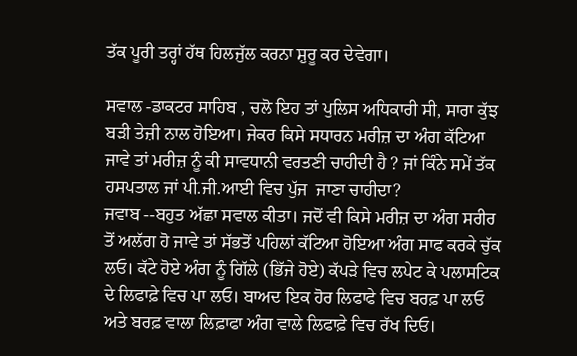ਤੱਕ ਪੂਰੀ ਤਰ੍ਹਾਂ ਹੱਥ ਹਿਲਜੁੱਲ ਕਰਨਾ ਸ਼ੁਰੂ ਕਰ ਦੇਵੇਗਾ।

ਸਵਾਲ -ਡਾਕਟਰ ਸਾਹਿਬ , ਚਲੋ ਇਹ ਤਾਂ ਪੁਲਿਸ ਅਧਿਕਾਰੀ ਸੀ, ਸਾਰਾ ਕੁੱਝ ਬੜੀ ਤੇਜ਼ੀ ਨਾਲ ਹੋਇਆ। ਜੇਕਰ ਕਿਸੇ ਸਧਾਰਨ ਮਰੀਜ਼ ਦਾ ਅੰਗ ਕੱਟਿਆ ਜਾਵੇ ਤਾਂ ਮਰੀਜ਼ ਨੂੰ ਕੀ ਸਾਵਧਾਨੀ ਵਰਤਣੀ ਚਾਹੀਦੀ ਹੈ ? ਜਾਂ ਕਿੰਨੇ ਸਮੇਂ ਤੱਕ ਹਸਪਤਾਲ ਜਾਂ ਪੀ.ਜੀ.ਆਈ ਵਿਚ ਪੁੱਜ  ਜਾਣਾ ਚਾਹੀਦਾ?
ਜਵਾਬ --ਬਹੁਤ ਅੱਛਾ ਸਵਾਲ ਕੀਤਾ। ਜਦੋਂ ਵੀ ਕਿਸੇ ਮਰੀਜ਼ ਦਾ ਅੰਗ ਸਰੀਰ ਤੋਂ ਅਲੱਗ ਹੋ ਜਾਵੇ ਤਾਂ ਸੱਭਤੋਂ ਪਹਿਲਾਂ ਕੱਟਿਆ ਹੋਇਆ ਅੰਗ ਸਾਫ ਕਰਕੇ ਚੁੱਕ ਲਓ। ਕੱਟੇ ਹੋਏ ਅੰਗ ਨੂੰ ਗਿੱਲੇ (ਭਿੱਜੇ ਹੋਏ) ਕੱਪੜੇ ਵਿਚ ਲਪੇਟ ਕੇ ਪਲਾਸਟਿਕ ਦੇ ਲਿਫਾਫ਼ੇ ਵਿਚ ਪਾ ਲਓ। ਬਾਅਦ ਇਕ ਹੋਰ ਲਿਫਾਫੇ ਵਿਚ ਬਰਫ਼ ਪਾ ਲਓ ਅਤੇ ਬਰਫ਼ ਵਾਲਾ ਲਿਫ਼ਾਫਾ ਅੰਗ ਵਾਲੇ ਲਿਫਾਫ਼ੇ ਵਿਚ ਰੱਖ ਦਿਓ।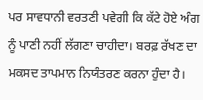ਪਰ ਸਾਵਧਾਨੀ ਵਰਤਣੀ ਪਵੇਗੀ ਕਿ ਕੱਟੇ ਹੋਏ ਅੰਗ ਨੂੰ ਪਾਣੀ ਨਹੀਂ ਲੱਗਣਾ ਚਾਹੀਦਾ। ਬਰਫ਼ ਰੱਖਣ ਦਾ ਮਕਸਦ ਤਾਪਮਾਨ ਨਿਯੰਤਰਣ ਕਰਨਾ ਹੁੰਦਾ ਹੈ।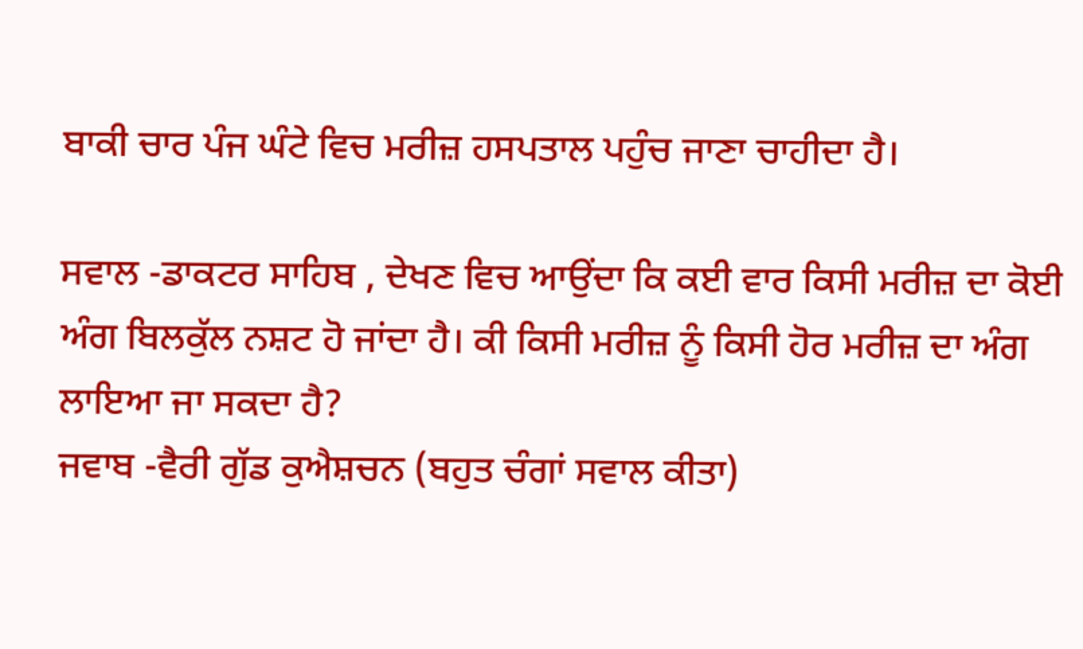ਬਾਕੀ ਚਾਰ ਪੰਜ ਘੰਟੇ ਵਿਚ ਮਰੀਜ਼ ਹਸਪਤਾਲ ਪਹੁੰਚ ਜਾਣਾ ਚਾਹੀਦਾ ਹੈ।

ਸਵਾਲ -ਡਾਕਟਰ ਸਾਹਿਬ , ਦੇਖਣ ਵਿਚ ਆਉਂਦਾ ਕਿ ਕਈ ਵਾਰ ਕਿਸੀ ਮਰੀਜ਼ ਦਾ ਕੋਈ ਅੰਗ ਬਿਲਕੁੱਲ ਨਸ਼ਟ ਹੋ ਜਾਂਦਾ ਹੈ। ਕੀ ਕਿਸੀ ਮਰੀਜ਼ ਨੂੰ ਕਿਸੀ ਹੋਰ ਮਰੀਜ਼ ਦਾ ਅੰਗ ਲਾਇਆ ਜਾ ਸਕਦਾ ਹੈ?
ਜਵਾਬ -ਵੈਰੀ ਗੁੱਡ ਕੁਐਸ਼ਚਨ (ਬਹੁਤ ਚੰਗਾਂ ਸਵਾਲ ਕੀਤਾ)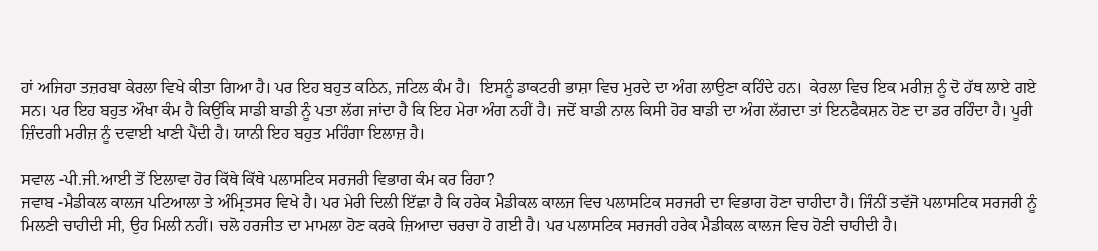ਹਾਂ ਅਜਿਹਾ ਤਜ਼ਰਬਾ ਕੇਰਲਾ ਵਿਖੇ ਕੀਤਾ ਗਿਆ ਹੈ। ਪਰ ਇਹ ਬਹੁਤ ਕਠਿਨ, ਜਟਿਲ ਕੰਮ ਹੈ।  ਇਸਨੂੰ ਡਾਕਟਰੀ ਭਾਸ਼ਾ ਵਿਚ ਮੁਰਦੇ ਦਾ ਅੰਗ ਲਾਉਣਾ ਕਹਿੰਦੇ ਹਨ।  ਕੇਰਲਾ ਵਿਚ ਇਕ ਮਰੀਜ਼ ਨੂੰ ਦੋ ਹੱਥ ਲਾਏ ਗਏ ਸਨ। ਪਰ ਇਹ ਬਹੁਤ ਔਖਾ ਕੰਮ ਹੈ ਕਿਉਂਕਿ ਸਾਡੀ ਬਾਡੀ ਨੂੰ ਪਤਾ ਲੱਗ ਜਾਂਦਾ ਹੈ ਕਿ ਇਹ ਮੇਰਾ ਅੰਗ ਨਹੀਂ ਹੈ। ਜਦੋਂ ਬਾਡੀ ਨਾਲ ਕਿਸੀ ਹੋਰ ਬਾਡੀ ਦਾ ਅੰਗ ਲੱਗਦਾ ਤਾਂ ਇਨਫੈਕਸ਼ਨ ਹੋਣ ਦਾ ਡਰ ਰਹਿੰਦਾ ਹੈ। ਪੂਰੀ ਜ਼ਿੰਦਗੀ ਮਰੀਜ਼ ਨੂੰ ਦਵਾਈ ਖਾਣੀ ਪੈਂਦੀ ਹੈ। ਯਾਨੀ ਇਹ ਬਹੁਤ ਮਹਿੰਗਾ ਇਲਾਜ਼ ਹੈ।

ਸਵਾਲ -ਪੀ.ਜੀ.ਆਈ ਤੋਂ ਇਲਾਵਾ ਹੋਰ ਕਿੱਥੇ ਕਿੱਥੇ ਪਲਾਸਟਿਕ ਸਰਜਰੀ ਵਿਭਾਗ ਕੰਮ ਕਰ ਰਿਹਾ?
ਜਵਾਬ -ਮੈਡੀਕਲ ਕਾਲਜ ਪਟਿਆਲਾ ਤੇ ਅੰਮ੍ਰਿਤਸਰ ਵਿਖੇ ਹੈ। ਪਰ ਮੇਰੀ ਦਿਲੀ ਇੱਛਾ ਹੈ ਕਿ ਹਰੇਕ ਮੈਡੀਕਲ ਕਾਲਜ ਵਿਚ ਪਲਾਸਟਿਕ ਸਰਜਰੀ ਦਾ ਵਿਭਾਗ ਹੋਣਾ ਚਾਹੀਦਾ ਹੈ। ਜਿੰਨੀਂ ਤਵੱਜੋ ਪਲਾਸਟਿਕ ਸਰਜਰੀ ਨੂੰ ਮਿਲਣੀ ਚਾਹੀਦੀ ਸੀ, ਉਹ ਮਿਲੀ ਨਹੀਂ। ਚਲੋ ਹਰਜੀਤ ਦਾ ਮਾਮਲਾ ਹੋਣ ਕਰਕੇ ਜ਼ਿਆਦਾ ਚਰਚਾ ਹੋ ਗਈ ਹੈ। ਪਰ ਪਲਾਸਟਿਕ ਸਰਜਰੀ ਹਰੇਕ ਮੈਡੀਕਲ ਕਾਲਜ ਵਿਚ ਹੋਣੀ ਚਾਹੀਦੀ ਹੈ।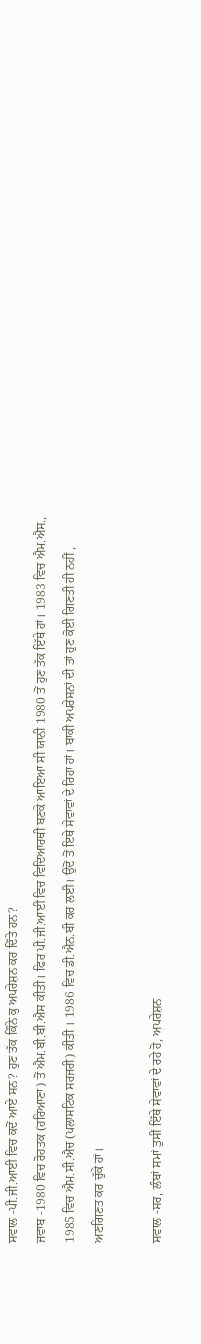ਸਵਾਲ -ਪੀ.ਜੀ.ਆਈ ਵਿਚ ਕਦੋਂ ਆਏ ਸਨ? ਹੁਣ ਤੱਕ ਕਿੰਨੇ ਕੁ ਅਪਰੇਸ਼ਨ ਕਰ ਦਿੱਤੇ ਹਨ?
ਜਵਾਬ -1980 ਵਿਚ ਰੋਹਤਕ (ਹਰਿਆਣਾ) ਤੋਂ ਐਮ.ਬੀ.ਬੀ.ਐਸ ਕੀਤੀ। ਫਿਰ ਪੀ.ਜੀ.ਆਈ ਵਿਚ ਵਿਦਿਆਰਥੀ ਬਣਕੇ ਆਇਆ ਸੀ ਯਾਨੀ 1980 ਤੋਂ ਹੁਣ ਤੱਕ ਇੱਥੇ ਹਾਂ। 1983 ਵਿਚ ਐਮ.ਐਸ., 1985 ਵਿਚ ਐਮ.ਸੀ.ਐਚ (ਪਲਾਸਟਿਕ ਸਰਜਰੀ) ਕੀਤੀ । 1986 ਵਿਚ ਡੀ.ਐਨ.ਬੀ ਕਰ ਲਈ। ਉਦੋਂ ਤੋਂ ਇਥੇ ਸੇਵਾਵਾਂ ਦੇ ਰਿਹਾ ਹਾਂ। ਬਾਕੀ ਅਪਰੇਸਨਾਂ ਦੀ ਤਾਂ ਹੁਣ ਕੋਈ ਗਿਣਤੀ ਹੀ ਨਹੀਂ , ਅਣਗਿਣਤ ਕਰ ਚੁੱਕੇ ਹਾਂ।

ਸਵਾਲ -ਸਰ, ਲੰਬਾਂ ਸਮਾਂ ਤੁਸੀਂ ਇੱਥੇ ਸੇਵਾਵਾਂ ਦੇ ਰਹੇ ਹੋ, ਅਪਰੇਸ਼ਨ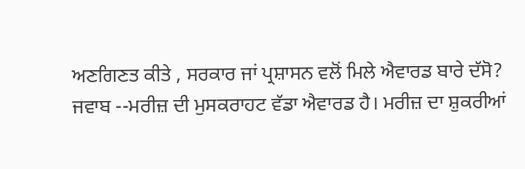ਅਣਗਿਣਤ ਕੀਤੇ , ਸਰਕਾਰ ਜਾਂ ਪ੍ਰਸ਼ਾਸਨ ਵਲੋਂ ਮਿਲੇ ਐਵਾਰਡ ਬਾਰੇ ਦੱਸੋ?
ਜਵਾਬ --ਮਰੀਜ਼ ਦੀ ਮੁਸਕਰਾਹਟ ਵੱਡਾ ਐਵਾਰਡ ਹੈ। ਮਰੀਜ਼ ਦਾ ਸ਼ੁਕਰੀਆਂ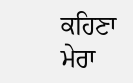ਕਹਿਣਾ ਮੇਰਾ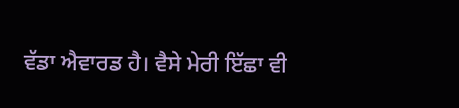ਵੱਡਾ ਐਵਾਰਡ ਹੈ। ਵੈਸੇ ਮੇਰੀ ਇੱਛਾ ਵੀ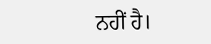ਨਹੀਂ ਹੈ।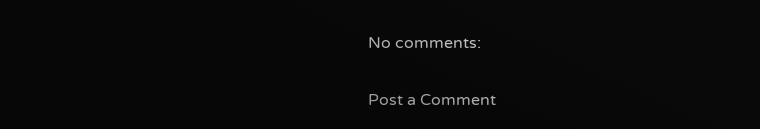No comments:

Post a Comment